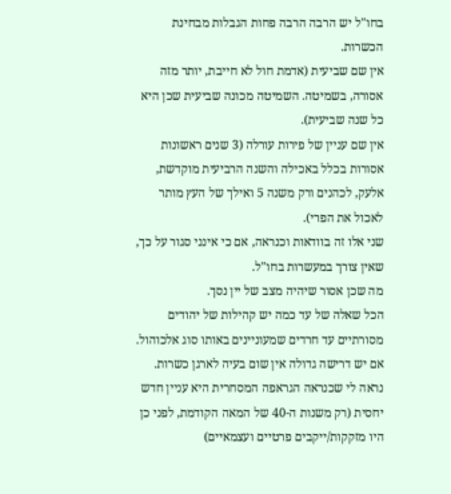בחו"ל יש הרבה הרבה פחות הגבלות מבחינת
הכשרות.
אין שם שביעית (אדמת חול לא חייבת, יותר מזה אסורה, בשמיטה. השמיטה מכונה שביעית שכן היא כל שנה שביעית).
אין שם עניין של פירות עורלה (3 שנים ראשונות אסורות בכלל באכילה והשנה הרביעית מוקדשת, אלעק, לכהנים ורק משנה 5 ואילך של העץ מותר לאכול את הפרי).
שני אלו זה בוודאות וכנראה, אם כי אינני סגור על כך, שאין צורך במעשרות בחו"ל.
מה שכן אסור שיהיה מצב של יין נסך.
הכל שאלה של עד כמה יש קהילות של יהודים מסורתיים עד חרדים שמעוניינים באותו סוג אלכוהול. אם יש דרישה גדולה אין שום בעיה לארגן כשרות.
נראה לי שכנראה הגראפה המסחרית היא עניין חדש יחסית (רק משנות ה-40 של המאה הקודמת, לפני כן היו מזקקות/ייקבים פרטיים ועצמאיים)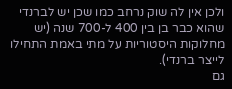ולכן אין לה שוק נרחב כמו שכן יש לברנדי שהוא כבר בן בין 400 ל-700 שנה (יש מחלוקות היסטוריות על מתי באמת התחילו לייצר ברנדי).
גם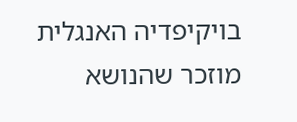בויקיפדיה האנגלית מוזכר שהנושא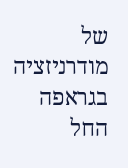של מודרניזציה בגראפה החל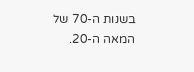בשנות ה-70 של המאה ה-20.